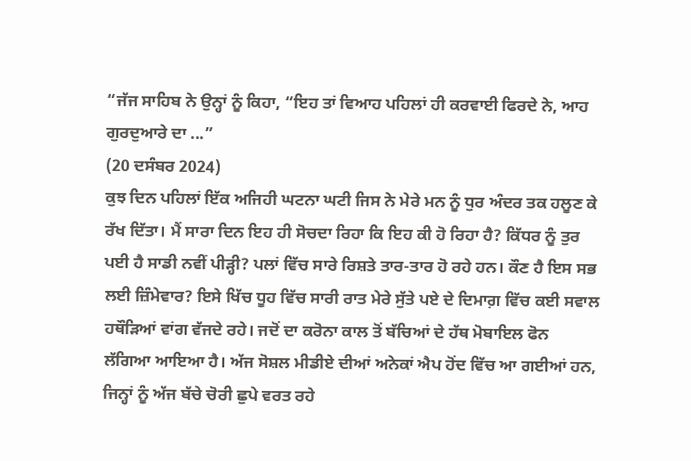“ਜੱਜ ਸਾਹਿਬ ਨੇ ਉਨ੍ਹਾਂ ਨੂੰ ਕਿਹਾ, “ਇਹ ਤਾਂ ਵਿਆਹ ਪਹਿਲਾਂ ਹੀ ਕਰਵਾਈ ਫਿਰਦੇ ਨੇ, ਆਹ ਗੁਰਦੁਆਰੇ ਦਾ ...”
(20 ਦਸੰਬਰ 2024)
ਕੁਝ ਦਿਨ ਪਹਿਲਾਂ ਇੱਕ ਅਜਿਹੀ ਘਟਨਾ ਘਟੀ ਜਿਸ ਨੇ ਮੇਰੇ ਮਨ ਨੂੰ ਧੁਰ ਅੰਦਰ ਤਕ ਹਲੂਣ ਕੇ ਰੱਖ ਦਿੱਤਾ। ਮੈਂ ਸਾਰਾ ਦਿਨ ਇਹ ਹੀ ਸੋਚਦਾ ਰਿਹਾ ਕਿ ਇਹ ਕੀ ਹੋ ਰਿਹਾ ਹੈ? ਕਿੱਧਰ ਨੂੰ ਤੁਰ ਪਈ ਹੈ ਸਾਡੀ ਨਵੀਂ ਪੀੜ੍ਹੀ? ਪਲਾਂ ਵਿੱਚ ਸਾਰੇ ਰਿਸ਼ਤੇ ਤਾਰ-ਤਾਰ ਹੋ ਰਹੇ ਹਨ। ਕੌਣ ਹੈ ਇਸ ਸਭ ਲਈ ਜ਼ਿੰਮੇਵਾਰ? ਇਸੇ ਖਿੱਚ ਧੂਹ ਵਿੱਚ ਸਾਰੀ ਰਾਤ ਮੇਰੇ ਸੁੱਤੇ ਪਏ ਦੇ ਦਿਮਾਗ਼ ਵਿੱਚ ਕਈ ਸਵਾਲ ਹਥੌੜਿਆਂ ਵਾਂਗ ਵੱਜਦੇ ਰਹੇ। ਜਦੋਂ ਦਾ ਕਰੋਨਾ ਕਾਲ ਤੋਂ ਬੱਚਿਆਂ ਦੇ ਹੱਥ ਮੋਬਾਇਲ ਫੋਨ ਲੱਗਿਆ ਆਇਆ ਹੈ। ਅੱਜ ਸੋਸ਼ਲ ਮੀਡੀਏ ਦੀਆਂ ਅਨੇਕਾਂ ਐਪ ਹੋਂਦ ਵਿੱਚ ਆ ਗਈਆਂ ਹਨ, ਜਿਨ੍ਹਾਂ ਨੂੰ ਅੱਜ ਬੱਚੇ ਚੋਰੀ ਛੁਪੇ ਵਰਤ ਰਹੇ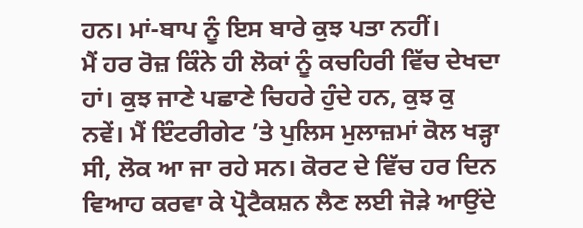ਹਨ। ਮਾਂ-ਬਾਪ ਨੂੰ ਇਸ ਬਾਰੇ ਕੁਝ ਪਤਾ ਨਹੀਂ।
ਮੈਂ ਹਰ ਰੋਜ਼ ਕਿੰਨੇ ਹੀ ਲੋਕਾਂ ਨੂੰ ਕਚਹਿਰੀ ਵਿੱਚ ਦੇਖਦਾ ਹਾਂ। ਕੁਝ ਜਾਣੇ ਪਛਾਣੇ ਚਿਹਰੇ ਹੁੰਦੇ ਹਨ, ਕੁਝ ਕੁ ਨਵੇਂ। ਮੈਂ ਇੰਟਰੀਗੇਟ ’ਤੇ ਪੁਲਿਸ ਮੁਲਾਜ਼ਮਾਂ ਕੋਲ ਖੜ੍ਹਾ ਸੀ, ਲੋਕ ਆ ਜਾ ਰਹੇ ਸਨ। ਕੋਰਟ ਦੇ ਵਿੱਚ ਹਰ ਦਿਨ ਵਿਆਹ ਕਰਵਾ ਕੇ ਪ੍ਰੋਟੈਕਸ਼ਨ ਲੈਣ ਲਈ ਜੋੜੇ ਆਉਂਦੇ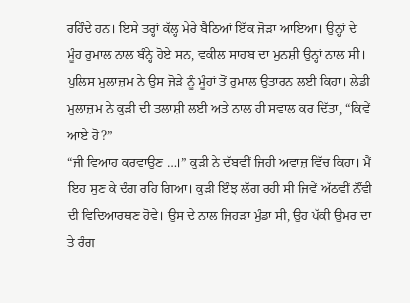ਰਹਿੰਦੇ ਹਨ। ਇਸੇ ਤਰ੍ਹਾਂ ਕੱਲ੍ਹ ਮੇਰੇ ਬੈਠਿਆਂ ਇੱਕ ਜੋੜਾ ਆਇਆ। ਉਨ੍ਹਾਂ ਦੇ ਮੂੰਹ ਰੁਮਾਲ ਨਾਲ ਬੰਨ੍ਹੇ ਹੋਏ ਸਨ, ਵਕੀਲ ਸਾਹਬ ਦਾ ਮੁਨਸ਼ੀ ਉਨ੍ਹਾਂ ਨਾਲ ਸੀ। ਪੁਲਿਸ ਮੁਲਾਜ਼ਮ ਨੇ ਉਸ ਜੋੜੇ ਨੂੰ ਮੂੰਹਾਂ ਤੋਂ ਰੁਮਾਲ ਉਤਾਰਨ ਲਈ ਕਿਹਾ। ਲੇਡੀ ਮੁਲਾਜ਼ਮ ਨੇ ਕੁੜੀ ਦੀ ਤਲਾਸ਼ੀ ਲਈ ਅਤੇ ਨਾਲ ਹੀ ਸਵਾਲ ਕਰ ਦਿੱਤਾ, “ਕਿਵੇਂ ਆਏ ਹੋ?”
“ਜੀ ਵਿਆਹ ਕਰਵਾਉਣ …।” ਕੁੜੀ ਨੇ ਦੱਬਵੀਂ ਜਿਹੀ ਅਵਾਜ਼ ਵਿੱਚ ਕਿਹਾ। ਮੈਂ ਇਹ ਸੁਣ ਕੇ ਦੰਗ ਰਹਿ ਗਿਆ। ਕੁੜੀ ਇੰਝ ਲੱਗ ਰਹੀ ਸੀ ਜਿਵੇਂ ਅੱਠਵੀਂ ਨੌਂਵੀ ਦੀ ਵਿਦਿਆਰਥਣ ਹੋਵੇ। ਉਸ ਦੇ ਨਾਲ ਜਿਹੜਾ ਮੁੰਡਾ ਸੀ, ਉਹ ਪੱਕੀ ਉਮਰ ਦਾ ਤੇ ਰੰਗ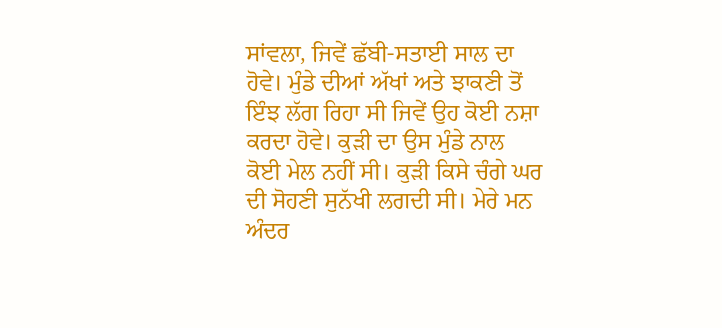ਸਾਂਵਲਾ, ਜਿਵੇਂ ਛੱਬੀ-ਸਤਾਈ ਸਾਲ ਦਾ ਹੋਵੇ। ਮੁੰਡੇ ਦੀਆਂ ਅੱਖਾਂ ਅਤੇ ਝਾਕਣੀ ਤੋਂ ਇੰਝ ਲੱਗ ਰਿਹਾ ਸੀ ਜਿਵੇਂ ਉਹ ਕੋਈ ਨਸ਼ਾ ਕਰਦਾ ਹੋਵੇ। ਕੁੜੀ ਦਾ ਉਸ ਮੁੰਡੇ ਨਾਲ ਕੋਈ ਮੇਲ ਨਹੀਂ ਸੀ। ਕੁੜੀ ਕਿਸੇ ਚੰਗੇ ਘਰ ਦੀ ਸੋਹਣੀ ਸੁਨੱਖੀ ਲਗਦੀ ਸੀ। ਮੇਰੇ ਮਨ ਅੰਦਰ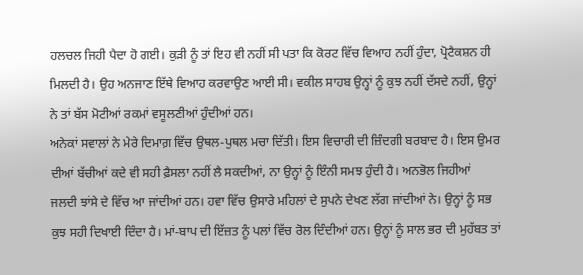ਹਲਚਲ ਜਿਹੀ ਪੈਦਾ ਹੋ ਗਈ। ਕੁੜੀ ਨੂੰ ਤਾਂ ਇਹ ਵੀ ਨਹੀਂ ਸੀ ਪਤਾ ਕਿ ਕੋਰਟ ਵਿੱਚ ਵਿਆਹ ਨਹੀਂ ਹੁੰਦਾ, ਪ੍ਰੋਟੈਕਸ਼ਨ ਹੀ ਮਿਲਦੀ ਹੈ। ਉਹ ਅਨਜਾਣ ਇੱਥੇ ਵਿਆਹ ਕਰਵਾਉਣ ਆਈ ਸੀ। ਵਕੀਲ ਸਾਹਬ ਉਨ੍ਹਾਂ ਨੂੰ ਕੁਝ ਨਹੀਂ ਦੱਸਦੇ ਨਹੀਂ, ਉਨ੍ਹਾਂ ਨੇ ਤਾਂ ਬੱਸ ਮੋਟੀਆਂ ਰਕਮਾਂ ਵਸੂਲਣੀਆਂ ਹੁੰਦੀਆਂ ਹਨ।
ਅਨੇਕਾਂ ਸਵਾਲਾਂ ਨੇ ਮੇਰੇ ਦਿਮਾਗ਼ ਵਿੱਚ ਉਥਲ-ਪੁਥਲ ਮਚਾ ਦਿੱਤੀ। ਇਸ ਵਿਚਾਰੀ ਦੀ ਜ਼ਿੰਦਗੀ ਬਰਬਾਦ ਹੈ। ਇਸ ਉਮਰ ਦੀਆਂ ਬੱਚੀਆਂ ਕਦੇ ਵੀ ਸਹੀ ਫ਼ੈਸਲਾ ਨਹੀਂ ਲੈ ਸਕਦੀਆਂ, ਨਾ ਉਨ੍ਹਾਂ ਨੂੰ ਇੰਨੀ ਸਮਝ ਹੁੰਦੀ ਹੈ। ਅਨਭੋਲ ਜਿਹੀਆਂ ਜਲਦੀ ਝਾਂਸੇ ਦੇ ਵਿੱਚ ਆ ਜਾਂਦੀਆਂ ਹਨ। ਹਵਾ ਵਿੱਚ ਉਸਾਰੇ ਮਹਿਲਾਂ ਦੇ ਸੁਪਨੇ ਦੇਖਣ ਲੱਗ ਜਾਂਦੀਆਂ ਨੇ। ਉਨ੍ਹਾਂ ਨੂੰ ਸਭ ਕੁਝ ਸਹੀ ਦਿਖਾਈ ਦਿੰਦਾ ਹੈ। ਮਾਂ-ਬਾਪ ਦੀ ਇੱਜ਼ਤ ਨੂੰ ਪਲਾਂ ਵਿੱਚ ਰੋਲ ਦਿੰਦੀਆਂ ਹਨ। ਉਨ੍ਹਾਂ ਨੂੰ ਸਾਲ ਭਰ ਦੀ ਮੁਹੱਬਤ ਤਾਂ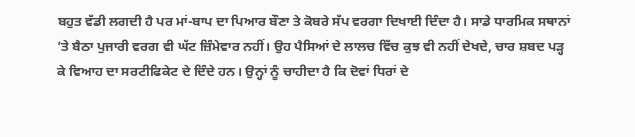ਬਹੁਤ ਵੱਡੀ ਲਗਦੀ ਹੈ ਪਰ ਮਾਂ-ਬਾਪ ਦਾ ਪਿਆਰ ਬੌਣਾ ਤੇ ਕੋਬਰੇ ਸੱਪ ਵਰਗਾ ਦਿਖਾਈ ਦਿੰਦਾ ਹੈ। ਸਾਡੇ ਧਾਰਮਿਕ ਸਥਾਨਾਂ ’ਤੇ ਬੈਠਾ ਪੁਜਾਰੀ ਵਰਗ ਵੀ ਘੱਟ ਜ਼ਿੰਮੇਵਾਰ ਨਹੀਂ। ਉਹ ਪੈਸਿਆਂ ਦੇ ਲਾਲਚ ਵਿੱਚ ਕੁਝ ਵੀ ਨਹੀਂ ਦੇਖਦੇ, ਚਾਰ ਸ਼ਬਦ ਪੜ੍ਹ ਕੇ ਵਿਆਹ ਦਾ ਸਰਟੀਫਿਕੇਟ ਦੇ ਦਿੰਦੇ ਹਨ। ਉਨ੍ਹਾਂ ਨੂੰ ਚਾਹੀਦਾ ਹੈ ਕਿ ਦੋਵਾਂ ਧਿਰਾਂ ਦੇ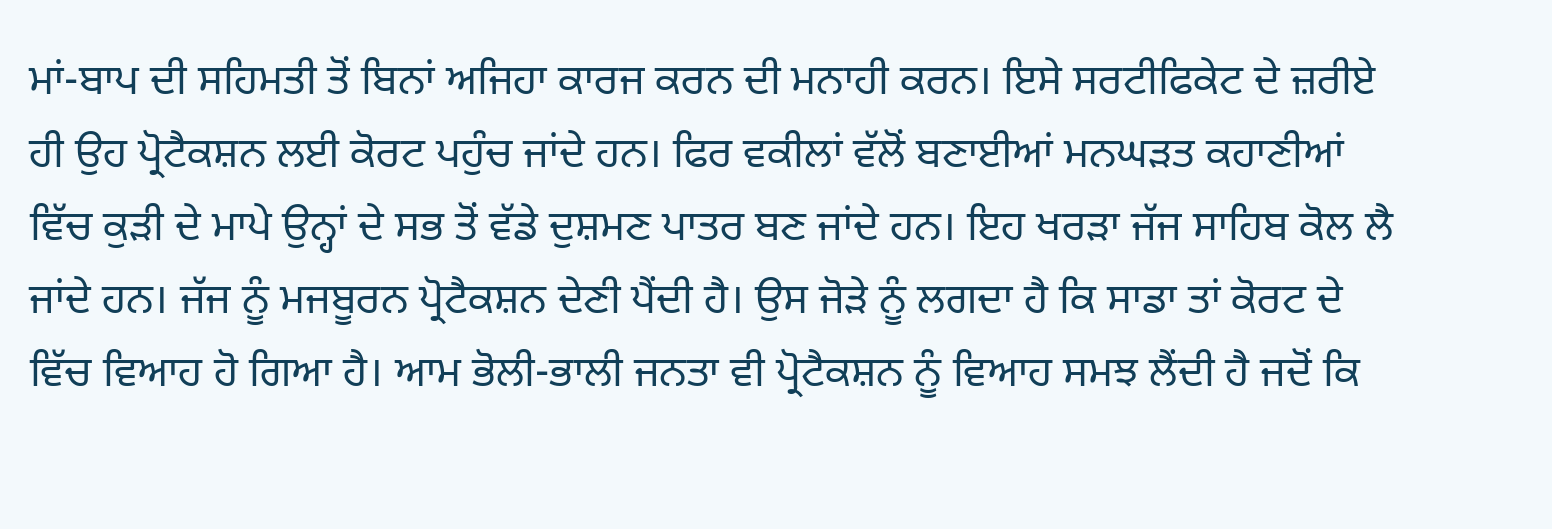ਮਾਂ-ਬਾਪ ਦੀ ਸਹਿਮਤੀ ਤੋਂ ਬਿਨਾਂ ਅਜਿਹਾ ਕਾਰਜ ਕਰਨ ਦੀ ਮਨਾਹੀ ਕਰਨ। ਇਸੇ ਸਰਟੀਫਿਕੇਟ ਦੇ ਜ਼ਰੀਏ ਹੀ ਉਹ ਪ੍ਰੋਟੈਕਸ਼ਨ ਲਈ ਕੋਰਟ ਪਹੁੰਚ ਜਾਂਦੇ ਹਨ। ਫਿਰ ਵਕੀਲਾਂ ਵੱਲੋਂ ਬਣਾਈਆਂ ਮਨਘੜਤ ਕਹਾਣੀਆਂ ਵਿੱਚ ਕੁੜੀ ਦੇ ਮਾਪੇ ਉਨ੍ਹਾਂ ਦੇ ਸਭ ਤੋਂ ਵੱਡੇ ਦੁਸ਼ਮਣ ਪਾਤਰ ਬਣ ਜਾਂਦੇ ਹਨ। ਇਹ ਖਰੜਾ ਜੱਜ ਸਾਹਿਬ ਕੋਲ ਲੈ ਜਾਂਦੇ ਹਨ। ਜੱਜ ਨੂੰ ਮਜਬੂਰਨ ਪ੍ਰੋਟੈਕਸ਼ਨ ਦੇਣੀ ਪੈਂਦੀ ਹੈ। ਉਸ ਜੋੜੇ ਨੂੰ ਲਗਦਾ ਹੈ ਕਿ ਸਾਡਾ ਤਾਂ ਕੋਰਟ ਦੇ ਵਿੱਚ ਵਿਆਹ ਹੋ ਗਿਆ ਹੈ। ਆਮ ਭੋਲੀ-ਭਾਲੀ ਜਨਤਾ ਵੀ ਪ੍ਰੋਟੈਕਸ਼ਨ ਨੂੰ ਵਿਆਹ ਸਮਝ ਲੈਂਦੀ ਹੈ ਜਦੋਂ ਕਿ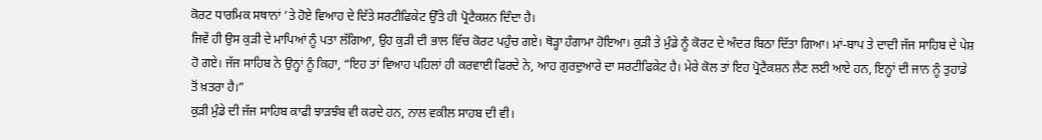ਕੋਰਟ ਧਾਰਮਿਕ ਸਥਾਨਾਂ ’ਤੇ ਹੋਏ ਵਿਆਹ ਦੇ ਦਿੱਤੇ ਸਰਟੀਫਿਕੇਟ ਉੱਤੇ ਹੀ ਪ੍ਰੋਟੈਕਸ਼ਨ ਦਿੰਦਾ ਹੈ।
ਜਿਵੇਂ ਹੀ ਉਸ ਕੁੜੀ ਦੇ ਮਾਪਿਆਂ ਨੂੰ ਪਤਾ ਲੱਗਿਆ, ਉਹ ਕੁੜੀ ਦੀ ਭਾਲ ਵਿੱਚ ਕੋਰਟ ਪਹੁੰਚ ਗਏ। ਥੋੜ੍ਹਾ ਹੰਗਾਮਾ ਹੋਇਆ। ਕੁੜੀ ਤੇ ਮੁੰਡੇ ਨੂੰ ਕੋਰਟ ਦੇ ਅੰਦਰ ਬਿਠਾ ਦਿੱਤਾ ਗਿਆ। ਮਾਂ-ਬਾਪ ਤੇ ਦਾਦੀ ਜੱਜ ਸਾਹਿਬ ਦੇ ਪੇਸ਼ ਹੋ ਗਏ। ਜੱਜ ਸਾਹਿਬ ਨੇ ਉਨ੍ਹਾਂ ਨੂੰ ਕਿਹਾ, “ਇਹ ਤਾਂ ਵਿਆਹ ਪਹਿਲਾਂ ਹੀ ਕਰਵਾਈ ਫਿਰਦੇ ਨੇ, ਆਹ ਗੁਰਦੁਆਰੇ ਦਾ ਸਰਟੀਫਿਕੇਟ ਹੈ। ਮੇਰੇ ਕੋਲ ਤਾਂ ਇਹ ਪ੍ਰੋਟੈਕਸ਼ਨ ਲੈਣ ਲਈ ਆਏ ਹਨ, ਇਨ੍ਹਾਂ ਦੀ ਜਾਨ ਨੂੰ ਤੁਹਾਡੇ ਤੋਂ ਖ਼ਤਰਾ ਹੈ।”
ਕੁੜੀ ਮੁੰਡੇ ਦੀ ਜੱਜ ਸਾਹਿਬ ਕਾਫੀ ਝਾੜਝੰਬ ਵੀ ਕਰਦੇ ਹਨ, ਨਾਲ ਵਕੀਲ ਸਾਹਬ ਦੀ ਵੀ।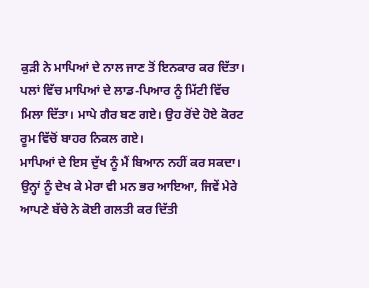ਕੁੜੀ ਨੇ ਮਾਪਿਆਂ ਦੇ ਨਾਲ ਜਾਣ ਤੋਂ ਇਨਕਾਰ ਕਰ ਦਿੱਤਾ। ਪਲਾਂ ਵਿੱਚ ਮਾਪਿਆਂ ਦੇ ਲਾਡ-ਪਿਆਰ ਨੂੰ ਮਿੱਟੀ ਵਿੱਚ ਮਿਲਾ ਦਿੱਤਾ। ਮਾਪੇ ਗੈਰ ਬਣ ਗਏ। ਉਹ ਰੋਂਦੇ ਹੋਏ ਕੋਰਟ ਰੂਮ ਵਿੱਚੋਂ ਬਾਹਰ ਨਿਕਲ ਗਏ।
ਮਾਪਿਆਂ ਦੇ ਇਸ ਦੁੱਖ ਨੂੰ ਮੈਂ ਬਿਆਨ ਨਹੀਂ ਕਰ ਸਕਦਾ। ਉਨ੍ਹਾਂ ਨੂੰ ਦੇਖ ਕੇ ਮੇਰਾ ਵੀ ਮਨ ਭਰ ਆਇਆ, ਜਿਵੇਂ ਮੇਰੇ ਆਪਣੇ ਬੱਚੇ ਨੇ ਕੋਈ ਗਲਤੀ ਕਰ ਦਿੱਤੀ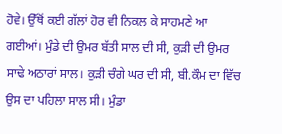ਹੋਵੇ। ਉੱਥੋਂ ਕਈ ਗੱਲਾਂ ਹੋਰ ਵੀ ਨਿਕਲ ਕੇ ਸਾਹਮਣੇ ਆ ਗਈਆਂ। ਮੁੰਡੇ ਦੀ ਉਮਰ ਬੱਤੀ ਸਾਲ ਦੀ ਸੀ, ਕੁੜੀ ਦੀ ਉਮਰ ਸਾਢੇ ਅਠਾਰਾਂ ਸਾਲ। ਕੁੜੀ ਚੰਗੇ ਘਰ ਦੀ ਸੀ, ਬੀ.ਕੌਮ ਦਾ ਵਿੱਚ ਉਸ ਦਾ ਪਹਿਲਾ ਸਾਲ ਸੀ। ਮੁੰਡਾ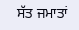ਸੱਤ ਜਮਾਤਾਂ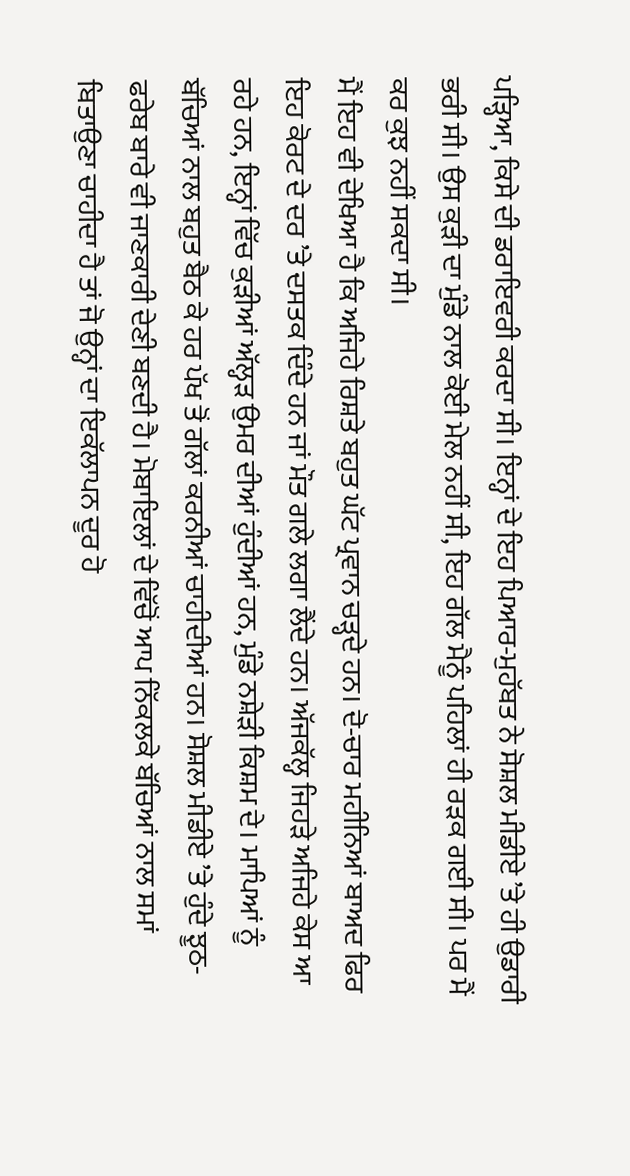ਪੜ੍ਹਿਆ, ਕਿਸੇ ਦੀ ਡਰਾਇਵਰੀ ਕਰਦਾ ਸੀ। ਇਨ੍ਹਾਂ ਦੇ ਇਹ ਪਿਆਰ-ਮੁਹੱਬਤ ਨੇ ਸੋਸ਼ਲ ਮੀਡੀਏ ’ਤੇ ਹੀ ਉਡਾਰੀ ਭਰੀ ਸੀ। ਉਸ ਕੁੜੀ ਦਾ ਮੁੰਡੇ ਨਾਲ ਕੋਈ ਮੇਲ ਨਹੀਂ ਸੀ, ਇਹ ਗੱਲ ਮੈਨੂੰ ਪਹਿਲਾਂ ਹੀ ਰੜਕ ਗਈ ਸੀ। ਪਰ ਮੈਂ ਕਰ ਕੁਝ ਨਹੀਂ ਸਕਦਾ ਸੀ।
ਮੈਂ ਇਹ ਵੀ ਦੇਖਿਆ ਹੈ ਕਿ ਅਜਿਹੇ ਰਿਸ਼ਤੇ ਬਹੁਤ ਘੱਟ ਪ੍ਰਵਾਨ ਚੜ੍ਹਦੇ ਹਨ। ਦੋ-ਚਾਰ ਮਹੀਨਿਆਂ ਬਾਅਦ ਫਿਰ ਇਹ ਕੋਰਟ ਦੇ ਦਰ ’ਤੇ ਦਸਤਕ ਦਿੰਦੇ ਹਨ ਜਾਂ ਮੌਤ ਗਲੇ ਲਗਾ ਲੈਂਦੇ ਹਨ। ਅੱਜਕੱਲ੍ਹ ਜਿਹੜੇ ਅਜਿਹੇ ਕੇਸ ਆ ਰਹੇ ਹਨ, ਇਨ੍ਹਾਂ ਵਿੱਚ ਕੁੜੀਆਂ ਅੱਲ੍ਹੜ ਉਮਰ ਦੀਆਂ ਹੁੰਦੀਆਂ ਹਨ, ਮੁੰਡੇ ਨਸ਼ੇੜੀ ਕਿਸ਼ਮ ਦੇ। ਮਾਪਿਆਂ ਨੂੰ ਬੱਚਿਆਂ ਨਾਲ ਬਹੁਤ ਬੈਠ ਕੇ ਹਰ ਪੱਖ ਤੋਂ ਗੱਲਾਂ ਕਰਨੀਆਂ ਚਾਹੀਦੀਆਂ ਹਨ। ਸੋਸ਼ਲ ਮੀਡੀਏ ’ਤੇ ਹੁੰਦੇ ਝੂਠ-ਫਰੇਬ ਬਾਰੇ ਵੀ ਜਾਣਕਾਰੀ ਦੇਣੀ ਬਣਦੀ ਹੈ। ਮੋਬਾਇਲਾਂ ਦੇ ਵਿੱਚੋਂ ਆਪ ਨਿੱਕਲਕੇ ਬੱਚਿਆਂ ਨਾਲ ਸਮਾਂ ਬਿਤਾਉਣਾ ਚਾਹੀਦਾ ਹੈ ਤਾਂ ਜੋ ਉਨ੍ਹਾਂ ਦਾ ਇਕੱਲਾਪਨ ਦੂਰ ਹੋ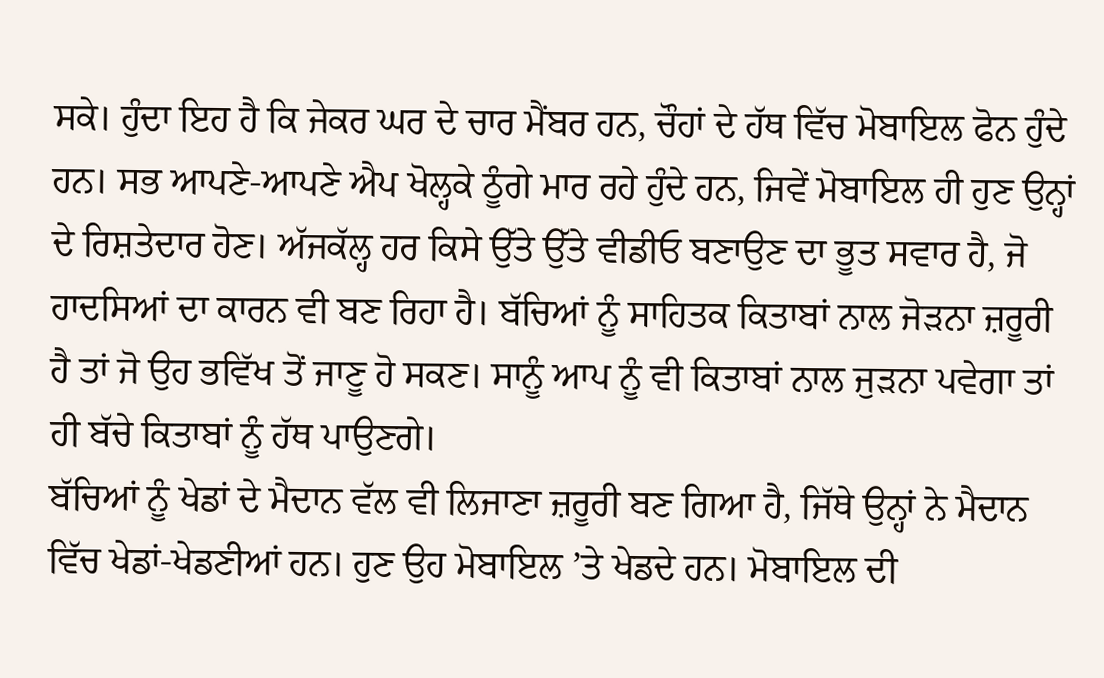ਸਕੇ। ਹੁੰਦਾ ਇਹ ਹੈ ਕਿ ਜੇਕਰ ਘਰ ਦੇ ਚਾਰ ਮੈਂਬਰ ਹਨ, ਚੌਹਾਂ ਦੇ ਹੱਥ ਵਿੱਚ ਮੋਬਾਇਲ ਫੋਨ ਹੁੰਦੇ ਹਨ। ਸਭ ਆਪਣੇ-ਆਪਣੇ ਐਪ ਖੋਲ੍ਹਕੇ ਠੂੰਗੇ ਮਾਰ ਰਹੇ ਹੁੰਦੇ ਹਨ, ਜਿਵੇਂ ਮੋਬਾਇਲ ਹੀ ਹੁਣ ਉਨ੍ਹਾਂ ਦੇ ਰਿਸ਼ਤੇਦਾਰ ਹੋਣ। ਅੱਜਕੱਲ੍ਹ ਹਰ ਕਿਸੇ ਉੱਤੇ ਉੱਤੇ ਵੀਡੀਓ ਬਣਾਉਣ ਦਾ ਭੂਤ ਸਵਾਰ ਹੈ, ਜੋ ਹਾਦਸਿਆਂ ਦਾ ਕਾਰਨ ਵੀ ਬਣ ਰਿਹਾ ਹੈ। ਬੱਚਿਆਂ ਨੂੰ ਸਾਹਿਤਕ ਕਿਤਾਬਾਂ ਨਾਲ ਜੋੜਨਾ ਜ਼ਰੂਰੀ ਹੈ ਤਾਂ ਜੋ ਉਹ ਭਵਿੱਖ ਤੋਂ ਜਾਣੂ ਹੋ ਸਕਣ। ਸਾਨੂੰ ਆਪ ਨੂੰ ਵੀ ਕਿਤਾਬਾਂ ਨਾਲ ਜੁੜਨਾ ਪਵੇਗਾ ਤਾਂ ਹੀ ਬੱਚੇ ਕਿਤਾਬਾਂ ਨੂੰ ਹੱਥ ਪਾਉਣਗੇ।
ਬੱਚਿਆਂ ਨੂੰ ਖੇਡਾਂ ਦੇ ਮੈਦਾਨ ਵੱਲ ਵੀ ਲਿਜਾਣਾ ਜ਼ਰੂਰੀ ਬਣ ਗਿਆ ਹੈ, ਜਿੱਥੇ ਉਨ੍ਹਾਂ ਨੇ ਮੈਦਾਨ ਵਿੱਚ ਖੇਡਾਂ-ਖੇਡਣੀਆਂ ਹਨ। ਹੁਣ ਉਹ ਮੋਬਾਇਲ ’ਤੇ ਖੇਡਦੇ ਹਨ। ਮੋਬਾਇਲ ਦੀ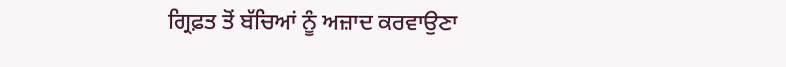ਗ੍ਰਿਫ਼ਤ ਤੋਂ ਬੱਚਿਆਂ ਨੂੰ ਅਜ਼ਾਦ ਕਰਵਾਉਣਾ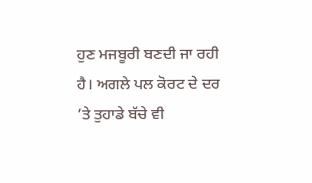ਹੁਣ ਮਜਬੂਰੀ ਬਣਦੀ ਜਾ ਰਹੀ ਹੈ। ਅਗਲੇ ਪਲ ਕੋਰਟ ਦੇ ਦਰ ’ਤੇ ਤੁਹਾਡੇ ਬੱਚੇ ਵੀ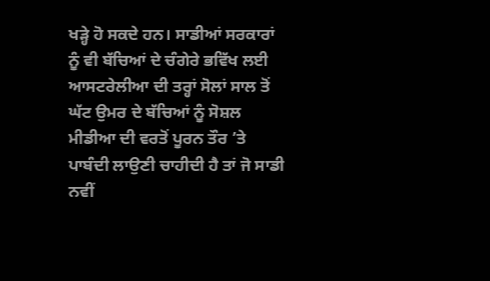ਖੜ੍ਹੇ ਹੋ ਸਕਦੇ ਹਨ। ਸਾਡੀਆਂ ਸਰਕਾਰਾਂ ਨੂੰ ਵੀ ਬੱਚਿਆਂ ਦੇ ਚੰਗੇਰੇ ਭਵਿੱਖ ਲਈ ਆਸਟਰੇਲੀਆ ਦੀ ਤਰ੍ਹਾਂ ਸੋਲਾਂ ਸਾਲ ਤੋਂ ਘੱਟ ਉਮਰ ਦੇ ਬੱਚਿਆਂ ਨੂੰ ਸੋਸ਼ਲ ਮੀਡੀਆ ਦੀ ਵਰਤੋਂ ਪੂਰਨ ਤੌਰ ’ਤੇ ਪਾਬੰਦੀ ਲਾਉਣੀ ਚਾਹੀਦੀ ਹੈ ਤਾਂ ਜੋ ਸਾਡੀ ਨਵੀਂ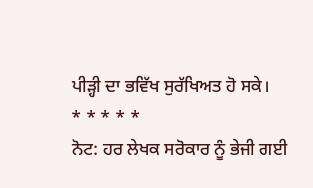ਪੀੜ੍ਹੀ ਦਾ ਭਵਿੱਖ ਸੁਰੱਖਿਅਤ ਹੋ ਸਕੇ।
* * * * *
ਨੋਟ: ਹਰ ਲੇਖਕ ਸਰੋਕਾਰ ਨੂੰ ਭੇਜੀ ਗਈ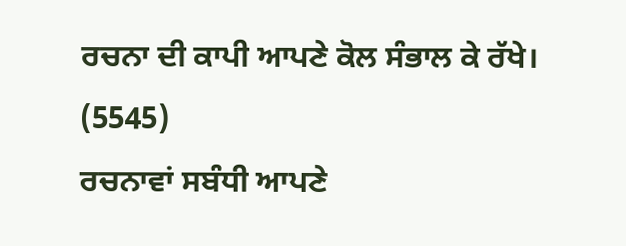ਰਚਨਾ ਦੀ ਕਾਪੀ ਆਪਣੇ ਕੋਲ ਸੰਭਾਲ ਕੇ ਰੱਖੇ।
(5545)
ਰਚਨਾਵਾਂ ਸਬੰਧੀ ਆਪਣੇ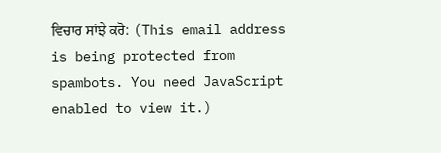ਵਿਚਾਰ ਸਾਂਝੇ ਕਰੋ: (This email address is being protected from spambots. You need JavaScript enabled to view it.)